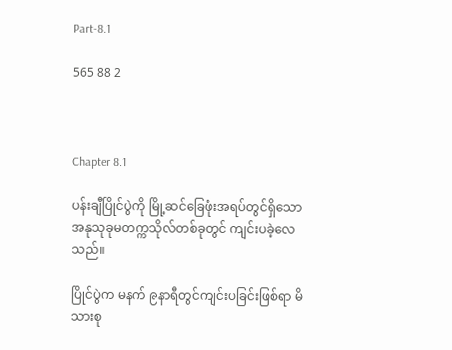Part-8.1

565 88 2



Chapter 8.1

ပန်းချီပြိုင်ပွဲကို မြို့ဆင်ခြေဖုံးအရပ်တွင်ရှိသော  အနုသုခုမတက္ကသိုလ်တစ်ခုတွင် ကျင်းပခဲ့လေသည်။

ပြိုင်ပွဲက မနက် ၉နာရီတွင်ကျင်းပခြင်းဖြစ်ရာ မိသားစု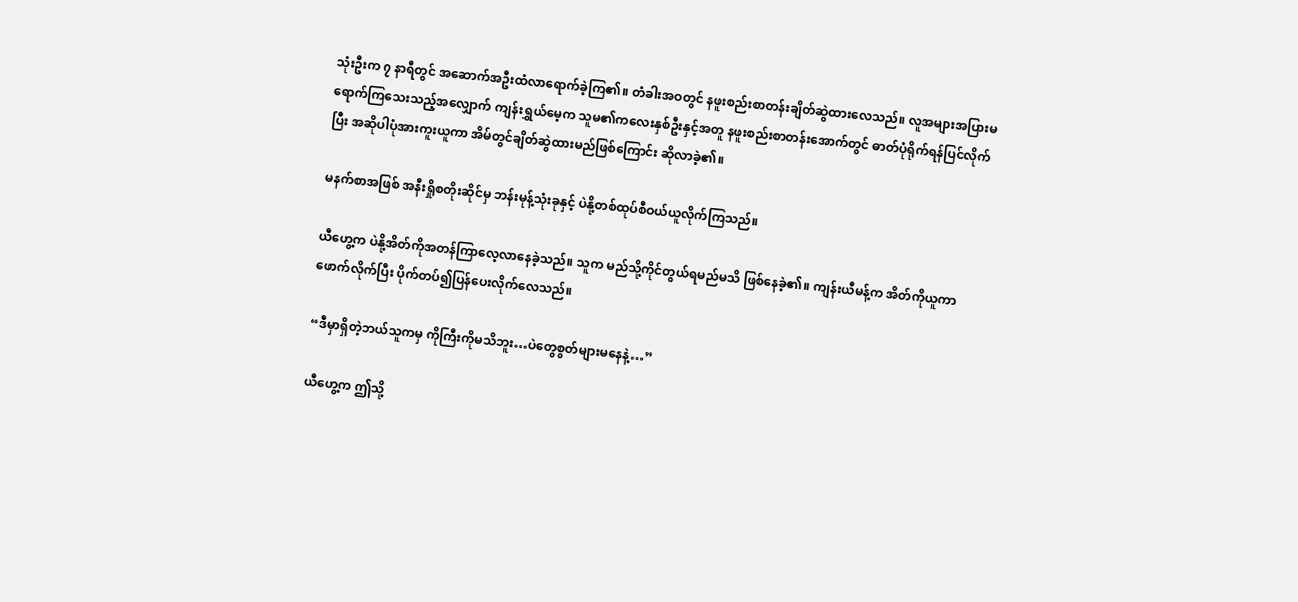သုံးဦးက ၇ နာရီတွင် အဆောက်အဦးထံလာရောက်ခဲ့ကြ၏။ တံခါးအဝတွင် နဖူးစည်းစာတန်းချိတ်ဆွဲထားလေသည်။ လူအများအပြားမရောက်ကြသေးသည့်အလျှောက် ကျန်းရွှယ်မေ့က သူမ၏ကလေးနှစ်ဦးနှင့်အတူ နဖူးစည်းစာတန်းအောက်တွင် ဓာတ်ပုံရိုက်ရန်ပြင်လိုက်ပြီး အဆိုပါပုံအားကူးယူကာ အိမ်တွင်ချိတ်ဆွဲထားမည်ဖြစ်ကြောင်း ဆိုလာခဲ့၏။

မနက်စာအဖြစ် အနီးရှိုစတိုးဆိုင်မှ ဘန်းမုန့်သုံးခုနှင့် ပဲနို့တစ်ထုပ်စီဝယ်ယူလိုက်ကြသည်။

ယီဟွေ့က ပဲနို့အိတ်ကိုအတန်ကြာလေ့လာနေခဲ့သည်။ သူက မည်သို့ကိုင်တွယ်ရမည်မသိ ဖြစ်နေခဲ့၏။ ကျန်းယီမန့်က အိတ်ကိုယူကာ ဖောက်လိုက်ပြီး ပိုက်တပ်၍ပြန်ပေးလိုက်လေသည်။

“ဒီမှာရှိတဲ့ဘယ်သူကမှ ကိုကြီးကိုမသိဘူး…ပဲတွေစွတ်များမနေနဲ့…”

ယီဟွေ့က ဤသို့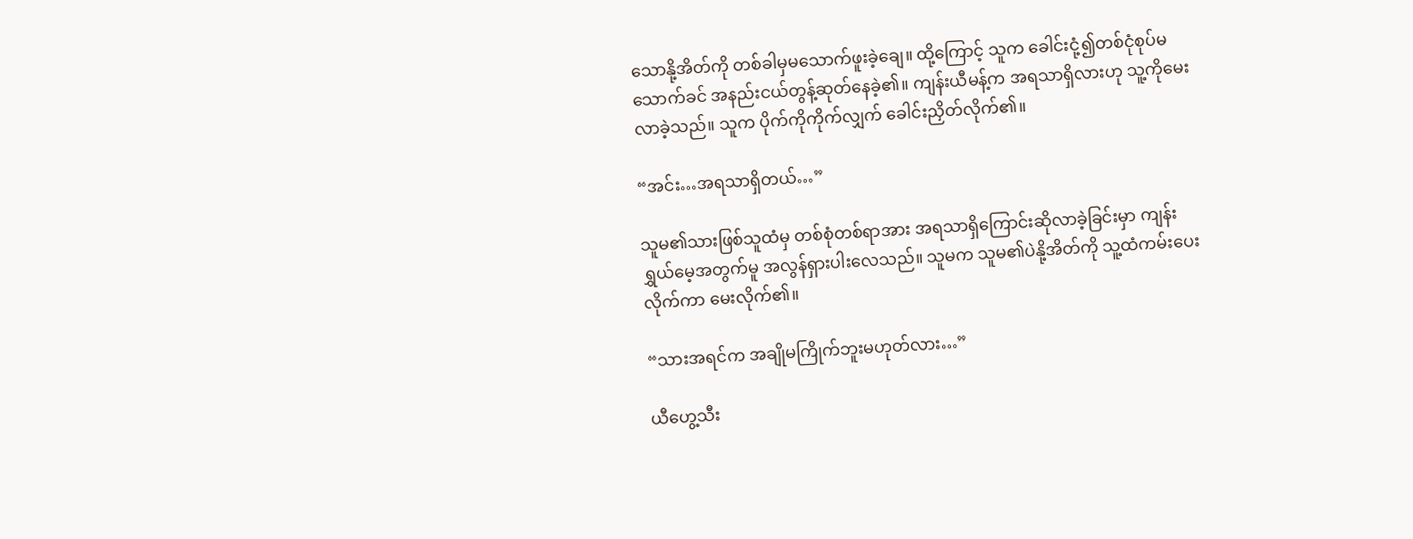သောနို့အိတ်ကို တစ်ခါမှမသောက်ဖူးခဲ့ချေ။ ထို့ကြောင့် သူက ခေါင်းငုံ့၍တစ်ငုံစုပ်မသောက်ခင် အနည်းငယ်တွန့်ဆုတ်နေခဲ့၏။ ကျန်းယီမန့်က အရသာရှိလားဟု သူ့ကိုမေးလာခဲ့သည်။ သူက ပိုက်ကိုကိုက်လျှက် ခေါင်းညှိတ်လိုက်၏။

“အင်း…အရသာရှိတယ်…”

သူမ၏သားဖြစ်သူထံမှ တစ်စုံတစ်ရာအား အရသာရှိကြောင်းဆိုလာခဲ့ခြင်းမှာ ကျန်းရွှယ်မေ့အတွက်မူ အလွန်ရှားပါးလေသည်။ သူမက သူမ၏ပဲနို့အိတ်ကို သူ့ထံကမ်းပေးလိုက်ကာ မေးလိုက်၏။

“သားအရင်က အချိုမကြိုက်ဘူးမဟုတ်လား…”

ယီဟွေ့သီး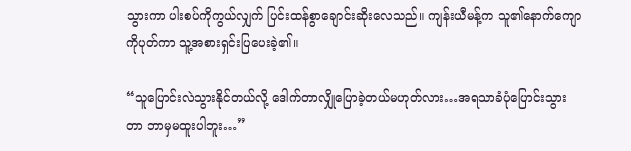သွားကာ ပါးစပ်ကိုကွယ်လျှက် ပြင်းထန်စွာချောင်းဆိုးလေသည်။ ကျန်းယီမန့်က သူ၏နောက်ကျောကိုပုတ်ကာ သူ့အစားရှင်းပြပေးခဲ့၏။

“သူပြောင်းလဲသွားနိုင်တယ်လို့ ဒေါက်တာလျှိုပြောခဲ့တယ်မဟုတ်လား…အရသာခံပုံပြောင်းသွားတာ ဘာမှမထူးပါဘူး…”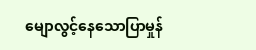မျောလွင့်နေသောပြာမှုန်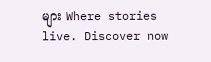များ Where stories live. Discover now